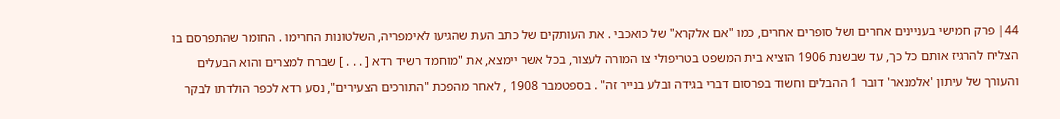44׀ פרק חמישי בעניינים אחרים ושל סופרים אחרים, כמו "אם אלקרא" של כואכבי . את העותקים של כתב העת שהגיעו לאימפריה, השלטונות החרימו . החומר שהתפרסם בו הצליח להרגיז אותם כל כך, עד שבשנת 1906 הוציא בית המשפט בטריפולי צו המורה לעצור, בכל אשר יימצא, את "מוחמד רשיד רדא [ . . . ] שברח למצרים והוא הבעלים והעורך של עיתון 'אלמנאר' דובר 1 ההבלים וחשוד בפרסום דברי בגידה ובלע בנייר זה" . בספטמבר 1908 , לאחר מהפכת "התורכים הצעירים", נסע רדא לכפר הולדתו לבקר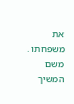את משפחתו . משם המשיך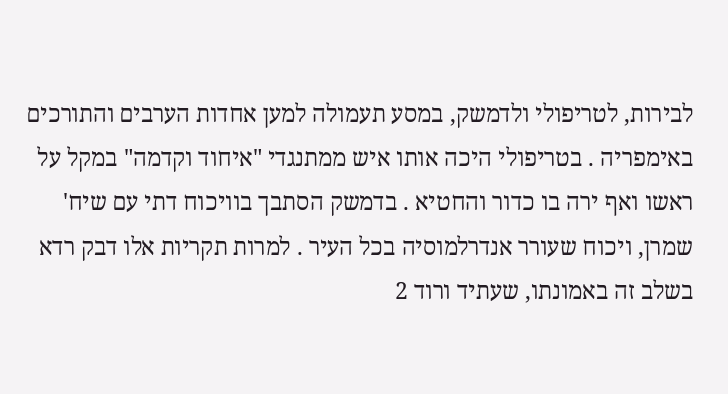לבירות, לטריפולי ולדמשק, במסע תעמולה למען אחדות הערבים והתורכים באימפריה . בטריפולי היכה אותו איש ממתנגדי "איחוד וקדמה" במקל על ראשו ואף ירה בו כדור והחטיא . בדמשק הסתבך בוויכוח דתי עם שיח' שמרן, ויכוח שעורר אנדרלמוסיה בכל העיר . למרות תקריות אלו דבק רדא בשלב זה באמונתו, שעתיד ורוד 2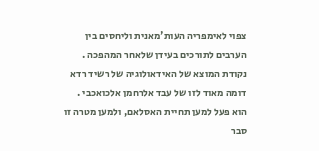צפוי לאימפריה העות'מאנית וליחסים בין הערבים לתורכים בעידן שלאחר המהפכה . נקודת המוצא של האידאולוגיה של רשיד רדא דומה מאוד לזו של עבד אלרחמן אלכואכבי . הוא פעל למען תחיית האסלאם, ולמען מטרה זו סבר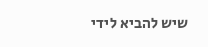שיש להביא לידי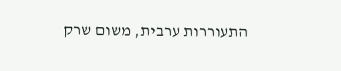התעוררות ערבית, משום שרק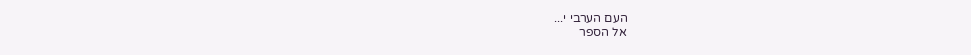העם הערבי י...
אל הספר